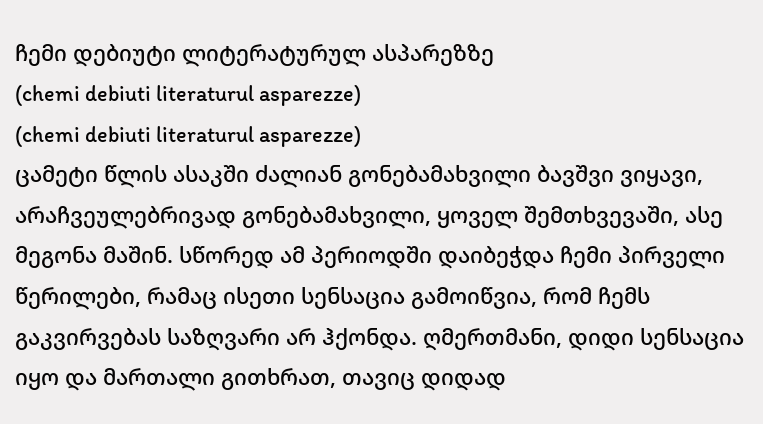ჩემი დებიუტი ლიტერატურულ ასპარეზზე
(chemi debiuti literaturul asparezze)
(chemi debiuti literaturul asparezze)
ცამეტი წლის ასაკში ძალიან გონებამახვილი ბავშვი ვიყავი, არაჩვეულებრივად გონებამახვილი, ყოველ შემთხვევაში, ასე მეგონა მაშინ. სწორედ ამ პერიოდში დაიბეჭდა ჩემი პირველი წერილები, რამაც ისეთი სენსაცია გამოიწვია, რომ ჩემს გაკვირვებას საზღვარი არ ჰქონდა. ღმერთმანი, დიდი სენსაცია იყო და მართალი გითხრათ, თავიც დიდად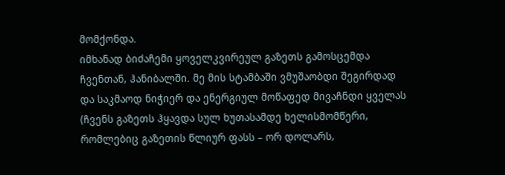მომქონდა.
იმხანად ბიძაჩემი ყოველკვირეულ გაზეთს გამოსცემდა ჩვენთან, ჰანიბალში. მე მის სტამბაში ვმუშაობდი შეგირდად და საკმაოდ ნიჭიერ და ენერგიულ მოწაფედ მივაჩნდი ყველას (ჩვენს გაზეთს ჰყავდა სულ ხუთასამდე ხელისმომწერი, რომლებიც გაზეთის წლიურ ფასს – ორ დოლარს,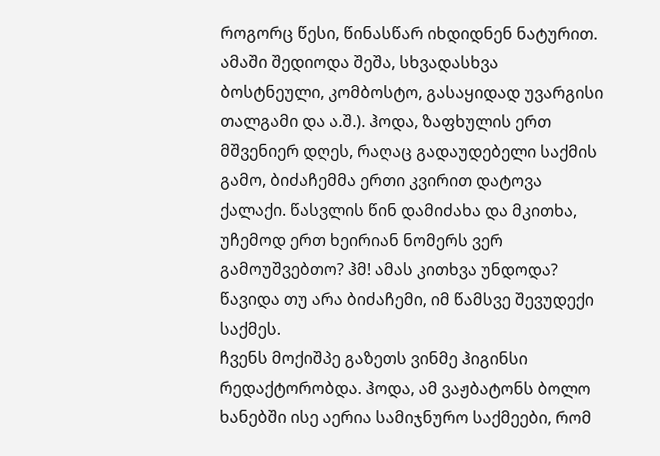როგორც წესი, წინასწარ იხდიდნენ ნატურით. ამაში შედიოდა შეშა, სხვადასხვა ბოსტნეული, კომბოსტო, გასაყიდად უვარგისი თალგამი და ა.შ.). ჰოდა, ზაფხულის ერთ მშვენიერ დღეს, რაღაც გადაუდებელი საქმის გამო, ბიძაჩემმა ერთი კვირით დატოვა ქალაქი. წასვლის წინ დამიძახა და მკითხა, უჩემოდ ერთ ხეირიან ნომერს ვერ გამოუშვებთო? ჰმ! ამას კითხვა უნდოდა? წავიდა თუ არა ბიძაჩემი, იმ წამსვე შევუდექი საქმეს.
ჩვენს მოქიშპე გაზეთს ვინმე ჰიგინსი რედაქტორობდა. ჰოდა, ამ ვაჟბატონს ბოლო ხანებში ისე აერია სამიჯნურო საქმეები, რომ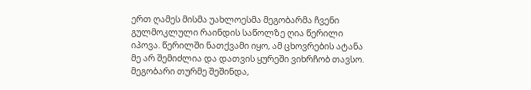ერთ ღამეს მისმა უახლოესმა მეგობარმა ჩვენი გულმოკლული რაინდის საწოლზე ღია წერილი იპოვა. წერილში ნათქვამი იყო, ამ ცხოვრების ატანა მე არ შემიძლია და დათვის ყურეში ვიხრჩობ თავსო. მეგობარი თურმე შეშინდა,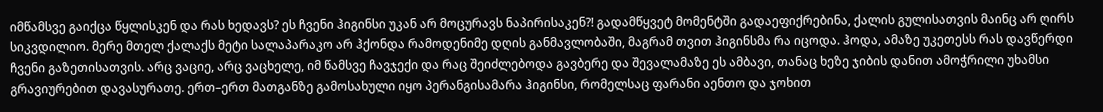იმწამსვე გაიქცა წყლისკენ და რას ხედავს? ეს ჩვენი ჰიგინსი უკან არ მოცურავს ნაპირისაკენ?! გადამწყვეტ მომენტში გადაეფიქრებინა, ქალის გულისათვის მაინც არ ღირს სიკვდილიო. მერე მთელ ქალაქს მეტი სალაპარაკო არ ჰქონდა რამოდენიმე დღის განმავლობაში, მაგრამ თვით ჰიგინსმა რა იცოდა. ჰოდა, ამაზე უკეთესს რას დავწერდი ჩვენი გაზეთისათვის. არც ვაციე, არც ვაცხელე, იმ წამსვე ჩავჯექი და რაც შეიძლებოდა გავბერე და შევალამაზე ეს ამბავი, თანაც ხეზე ჯიბის დანით ამოჭრილი უხამსი გრავიურებით დავასურათე. ერთ–ერთ მათგანზე გამოსახული იყო პერანგისამარა ჰიგინსი, რომელსაც ფარანი აენთო და ჯოხით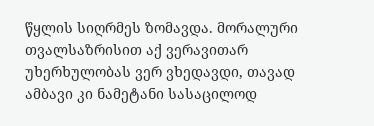წყლის სიღრმეს ზომავდა. მორალური თვალსაზრისით აქ ვერავითარ უხერხულობას ვერ ვხედავდი, თავად ამბავი კი ნამეტანი სასაცილოდ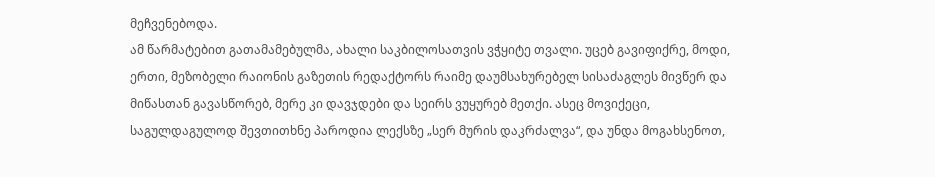მეჩვენებოდა.
ამ წარმატებით გათამამებულმა, ახალი საკბილოსათვის ვჭყიტე თვალი. უცებ გავიფიქრე, მოდი, ერთი, მეზობელი რაიონის გაზეთის რედაქტორს რაიმე დაუმსახურებელ სისაძაგლეს მივწერ და მიწასთან გავასწორებ, მერე კი დავჯდები და სეირს ვუყურებ მეთქი. ასეც მოვიქეცი, საგულდაგულოდ შევთითხნე პაროდია ლექსზე „სერ მურის დაკრძალვა“, და უნდა მოგახსენოთ,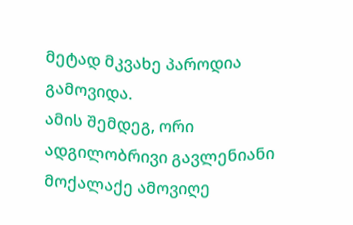მეტად მკვახე პაროდია გამოვიდა.
ამის შემდეგ, ორი ადგილობრივი გავლენიანი მოქალაქე ამოვიღე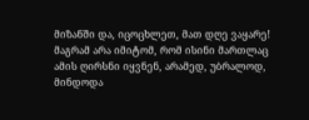მიზანში და, იცოცხლეთ, მათ დღე ვაყარე! მაგრამ არა იმიტომ, რომ ისინი მართლაც ამის ღირსნი იყვნენ, არამედ, უბრალოდ, მინდოდა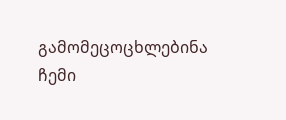გამომეცოცხლებინა ჩემი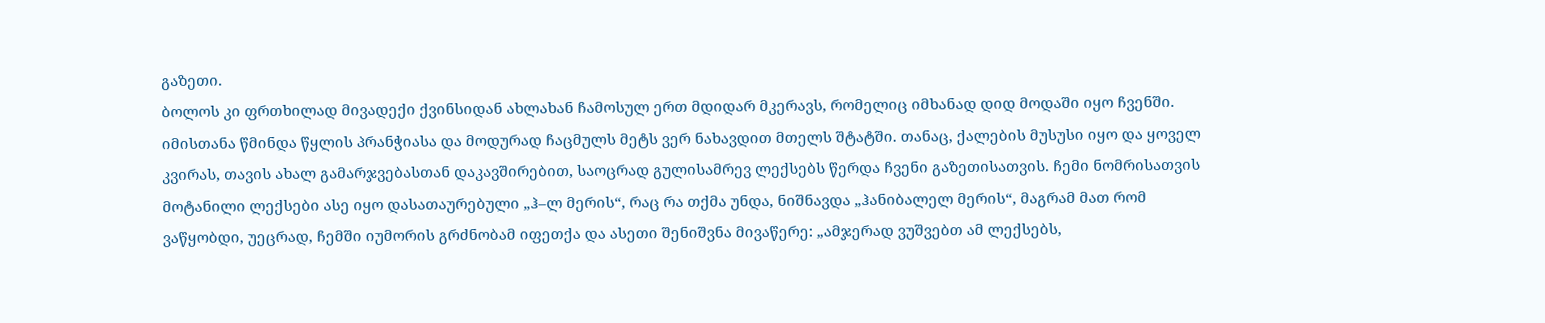გაზეთი.
ბოლოს კი ფრთხილად მივადექი ქვინსიდან ახლახან ჩამოსულ ერთ მდიდარ მკერავს, რომელიც იმხანად დიდ მოდაში იყო ჩვენში. იმისთანა წმინდა წყლის პრანჭიასა და მოდურად ჩაცმულს მეტს ვერ ნახავდით მთელს შტატში. თანაც, ქალების მუსუსი იყო და ყოველ კვირას, თავის ახალ გამარჯვებასთან დაკავშირებით, საოცრად გულისამრევ ლექსებს წერდა ჩვენი გაზეთისათვის. ჩემი ნომრისათვის მოტანილი ლექსები ასე იყო დასათაურებული „ჰ–ლ მერის“, რაც რა თქმა უნდა, ნიშნავდა „ჰანიბალელ მერის“, მაგრამ მათ რომ ვაწყობდი, უეცრად, ჩემში იუმორის გრძნობამ იფეთქა და ასეთი შენიშვნა მივაწერე: „ამჯერად ვუშვებთ ამ ლექსებს,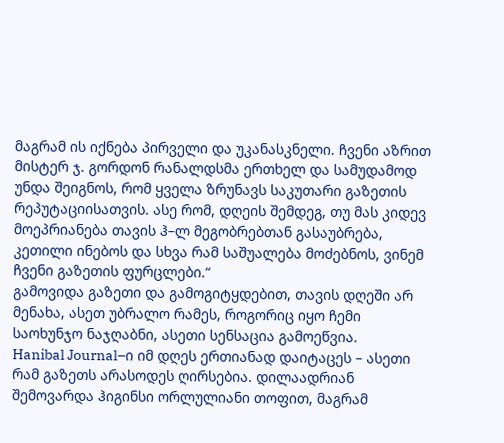მაგრამ ის იქნება პირველი და უკანასკნელი. ჩვენი აზრით მისტერ ჯ. გორდონ რანალდსმა ერთხელ და სამუდამოდ უნდა შეიგნოს, რომ ყველა ზრუნავს საკუთარი გაზეთის რეპუტაციისათვის. ასე რომ, დღეის შემდეგ, თუ მას კიდევ მოეპრიანება თავის ჰ–ლ მეგობრებთან გასაუბრება, კეთილი ინებოს და სხვა რამ საშუალება მოძებნოს, ვინემ ჩვენი გაზეთის ფურცლები.“
გამოვიდა გაზეთი და გამოგიტყდებით, თავის დღეში არ მენახა, ასეთ უბრალო რამეს, როგორიც იყო ჩემი საოხუნჯო ნაჯღაბნი, ასეთი სენსაცია გამოეწვია.
Hanibal Journal–ი იმ დღეს ერთიანად დაიტაცეს – ასეთი რამ გაზეთს არასოდეს ღირსებია. დილაადრიან შემოვარდა ჰიგინსი ორლულიანი თოფით, მაგრამ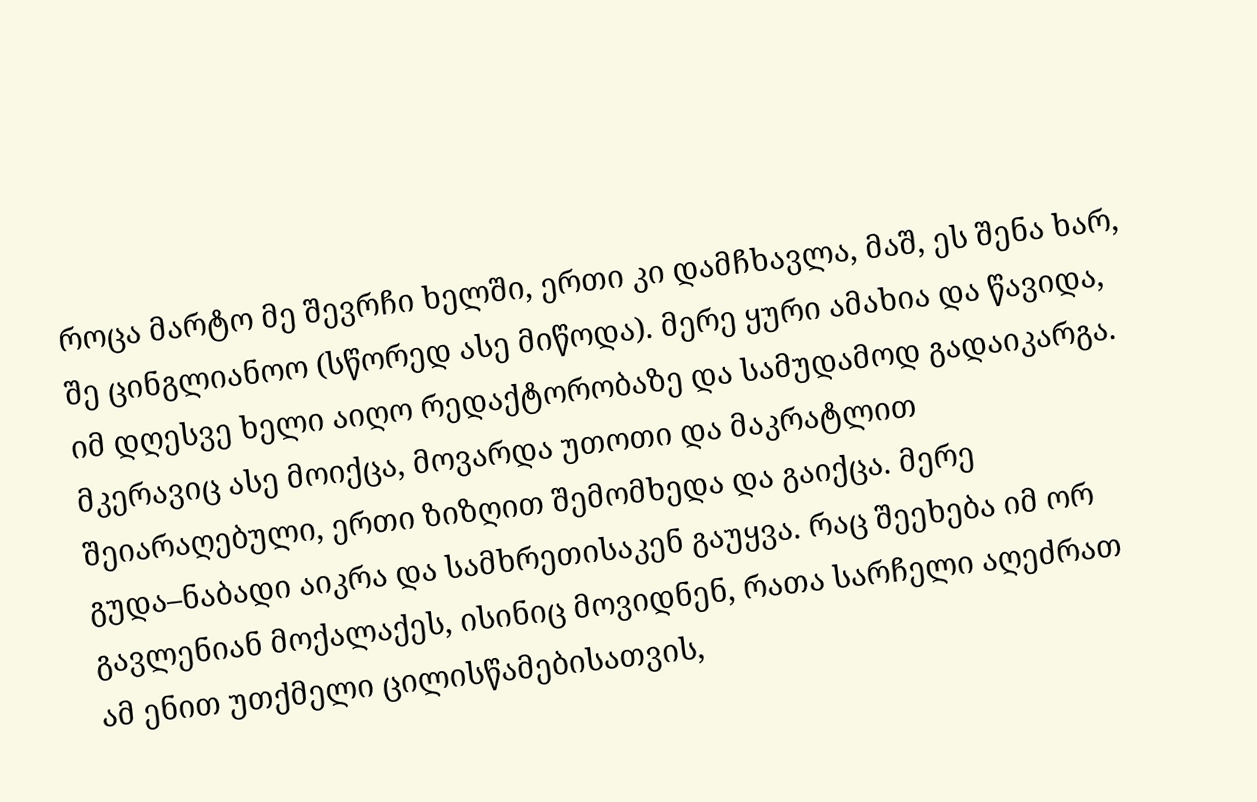როცა მარტო მე შევრჩი ხელში, ერთი კი დამჩხავლა, მაშ, ეს შენა ხარ, შე ცინგლიანოო (სწორედ ასე მიწოდა). მერე ყური ამახია და წავიდა, იმ დღესვე ხელი აიღო რედაქტორობაზე და სამუდამოდ გადაიკარგა. მკერავიც ასე მოიქცა, მოვარდა უთოთი და მაკრატლით შეიარაღებული, ერთი ზიზღით შემომხედა და გაიქცა. მერე გუდა–ნაბადი აიკრა და სამხრეთისაკენ გაუყვა. რაც შეეხება იმ ორ გავლენიან მოქალაქეს, ისინიც მოვიდნენ, რათა სარჩელი აღეძრათ ამ ენით უთქმელი ცილისწამებისათვის,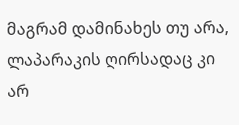მაგრამ დამინახეს თუ არა, ლაპარაკის ღირსადაც კი არ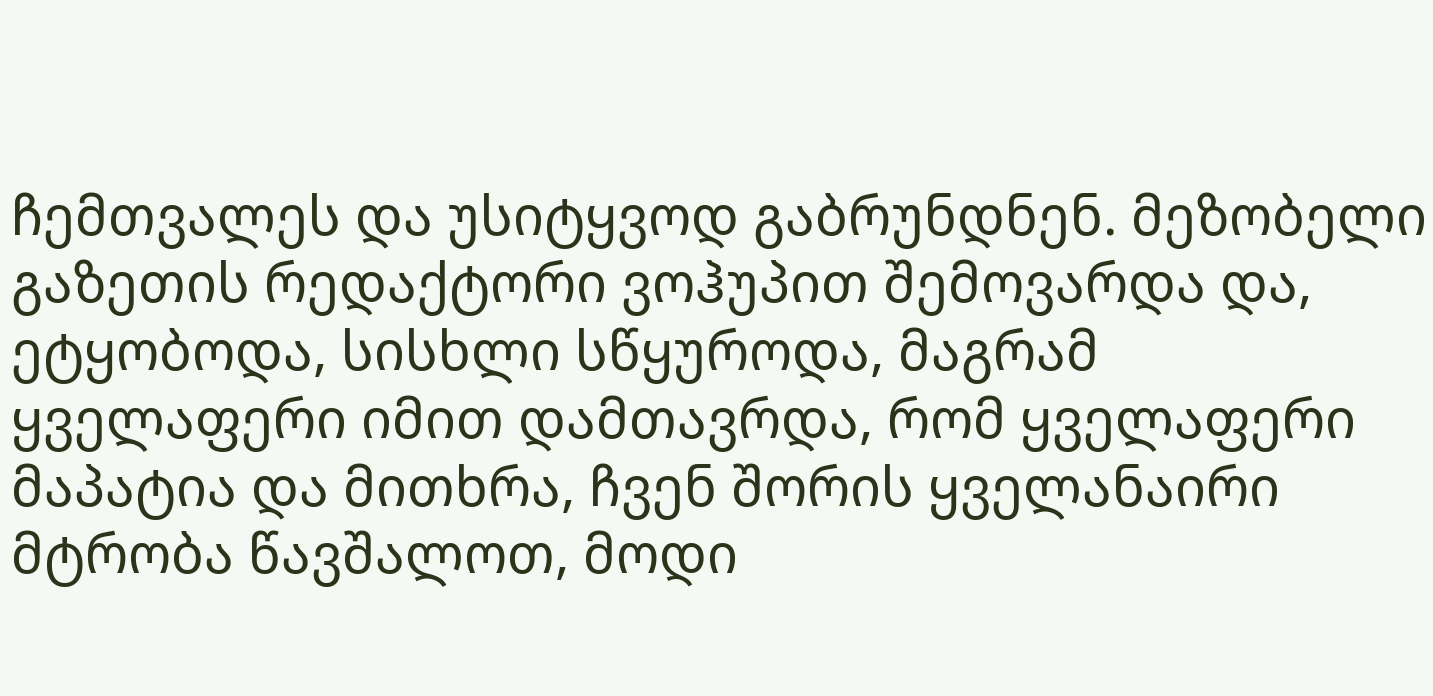ჩემთვალეს და უსიტყვოდ გაბრუნდნენ. მეზობელი გაზეთის რედაქტორი ვოჰუპით შემოვარდა და, ეტყობოდა, სისხლი სწყუროდა, მაგრამ ყველაფერი იმით დამთავრდა, რომ ყველაფერი მაპატია და მითხრა, ჩვენ შორის ყველანაირი მტრობა წავშალოთ, მოდი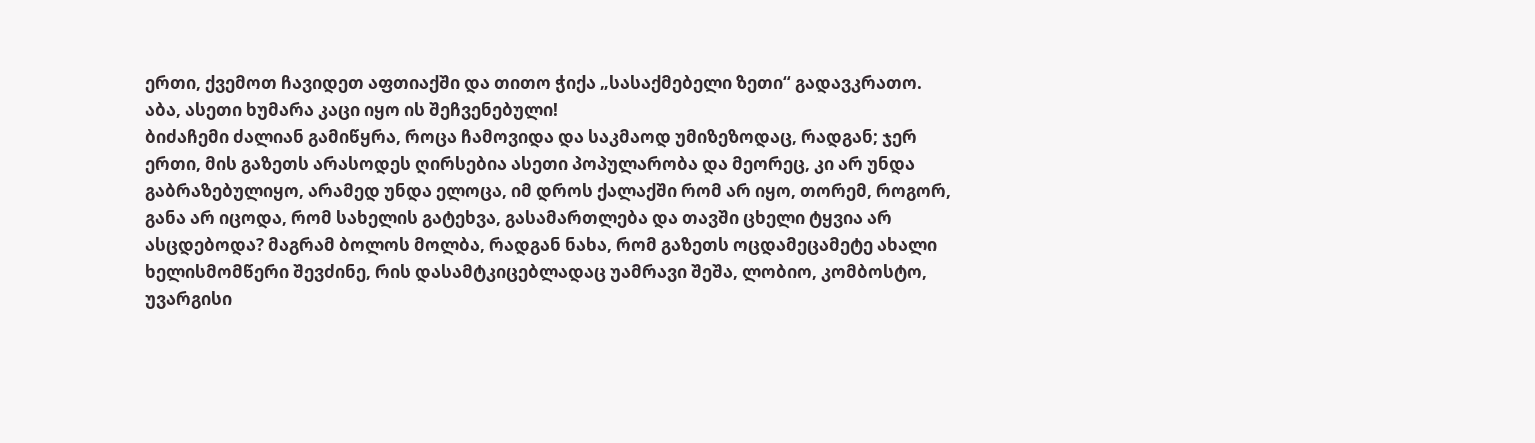ერთი, ქვემოთ ჩავიდეთ აფთიაქში და თითო ჭიქა „სასაქმებელი ზეთი“ გადავკრათო. აბა, ასეთი ხუმარა კაცი იყო ის შეჩვენებული!
ბიძაჩემი ძალიან გამიწყრა, როცა ჩამოვიდა და საკმაოდ უმიზეზოდაც, რადგან; ჯერ ერთი, მის გაზეთს არასოდეს ღირსებია ასეთი პოპულარობა და მეორეც, კი არ უნდა გაბრაზებულიყო, არამედ უნდა ელოცა, იმ დროს ქალაქში რომ არ იყო, თორემ, როგორ, განა არ იცოდა, რომ სახელის გატეხვა, გასამართლება და თავში ცხელი ტყვია არ ასცდებოდა? მაგრამ ბოლოს მოლბა, რადგან ნახა, რომ გაზეთს ოცდამეცამეტე ახალი ხელისმომწერი შევძინე, რის დასამტკიცებლადაც უამრავი შეშა, ლობიო, კომბოსტო, უვარგისი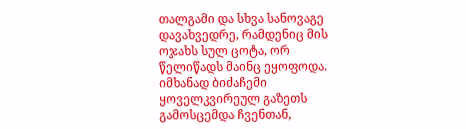თალგამი და სხვა სანოვაგე დავახვედრე, რამდენიც მის ოჯახს სულ ცოტა, ორ წელიწადს მაინც ეყოფოდა.
იმხანად ბიძაჩემი ყოველკვირეულ გაზეთს გამოსცემდა ჩვენთან,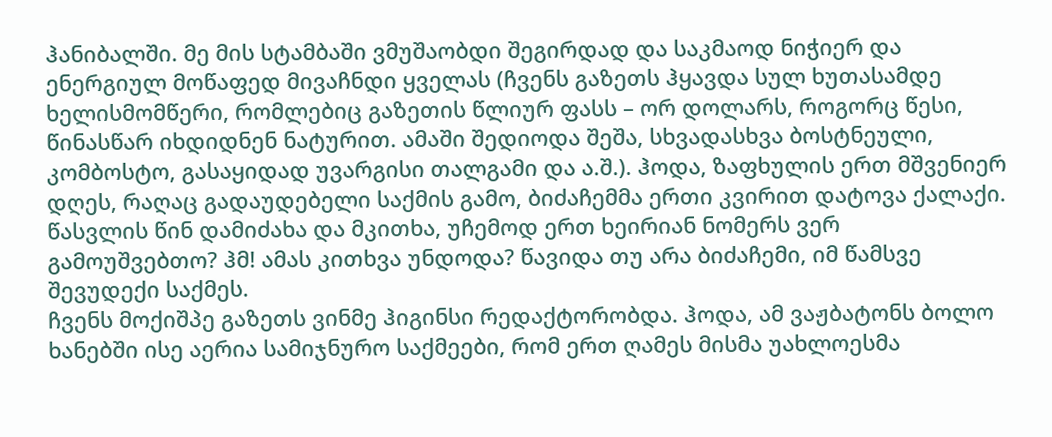ჰანიბალში. მე მის სტამბაში ვმუშაობდი შეგირდად და საკმაოდ ნიჭიერ და ენერგიულ მოწაფედ მივაჩნდი ყველას (ჩვენს გაზეთს ჰყავდა სულ ხუთასამდე ხელისმომწერი, რომლებიც გაზეთის წლიურ ფასს – ორ დოლარს, როგორც წესი, წინასწარ იხდიდნენ ნატურით. ამაში შედიოდა შეშა, სხვადასხვა ბოსტნეული, კომბოსტო, გასაყიდად უვარგისი თალგამი და ა.შ.). ჰოდა, ზაფხულის ერთ მშვენიერ დღეს, რაღაც გადაუდებელი საქმის გამო, ბიძაჩემმა ერთი კვირით დატოვა ქალაქი. წასვლის წინ დამიძახა და მკითხა, უჩემოდ ერთ ხეირიან ნომერს ვერ გამოუშვებთო? ჰმ! ამას კითხვა უნდოდა? წავიდა თუ არა ბიძაჩემი, იმ წამსვე შევუდექი საქმეს.
ჩვენს მოქიშპე გაზეთს ვინმე ჰიგინსი რედაქტორობდა. ჰოდა, ამ ვაჟბატონს ბოლო ხანებში ისე აერია სამიჯნურო საქმეები, რომ ერთ ღამეს მისმა უახლოესმა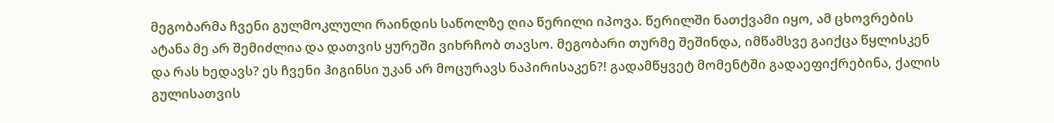მეგობარმა ჩვენი გულმოკლული რაინდის საწოლზე ღია წერილი იპოვა. წერილში ნათქვამი იყო, ამ ცხოვრების ატანა მე არ შემიძლია და დათვის ყურეში ვიხრჩობ თავსო. მეგობარი თურმე შეშინდა, იმწამსვე გაიქცა წყლისკენ და რას ხედავს? ეს ჩვენი ჰიგინსი უკან არ მოცურავს ნაპირისაკენ?! გადამწყვეტ მომენტში გადაეფიქრებინა, ქალის გულისათვის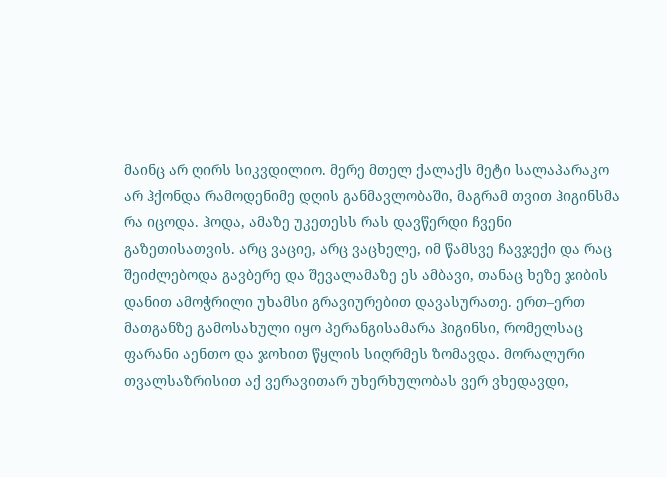მაინც არ ღირს სიკვდილიო. მერე მთელ ქალაქს მეტი სალაპარაკო არ ჰქონდა რამოდენიმე დღის განმავლობაში, მაგრამ თვით ჰიგინსმა რა იცოდა. ჰოდა, ამაზე უკეთესს რას დავწერდი ჩვენი გაზეთისათვის. არც ვაციე, არც ვაცხელე, იმ წამსვე ჩავჯექი და რაც შეიძლებოდა გავბერე და შევალამაზე ეს ამბავი, თანაც ხეზე ჯიბის დანით ამოჭრილი უხამსი გრავიურებით დავასურათე. ერთ–ერთ მათგანზე გამოსახული იყო პერანგისამარა ჰიგინსი, რომელსაც ფარანი აენთო და ჯოხით წყლის სიღრმეს ზომავდა. მორალური თვალსაზრისით აქ ვერავითარ უხერხულობას ვერ ვხედავდი,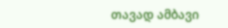თავად ამბავი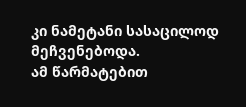კი ნამეტანი სასაცილოდ მეჩვენებოდა.
ამ წარმატებით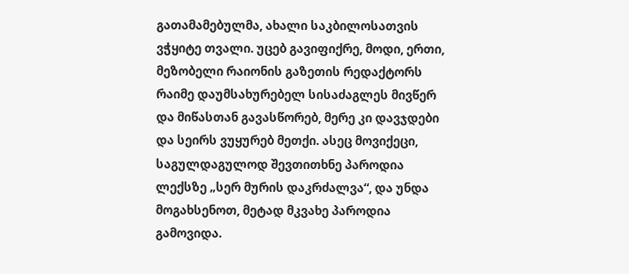გათამამებულმა, ახალი საკბილოსათვის ვჭყიტე თვალი. უცებ გავიფიქრე, მოდი, ერთი, მეზობელი რაიონის გაზეთის რედაქტორს რაიმე დაუმსახურებელ სისაძაგლეს მივწერ და მიწასთან გავასწორებ, მერე კი დავჯდები და სეირს ვუყურებ მეთქი. ასეც მოვიქეცი, საგულდაგულოდ შევთითხნე პაროდია ლექსზე „სერ მურის დაკრძალვა“, და უნდა მოგახსენოთ, მეტად მკვახე პაროდია გამოვიდა.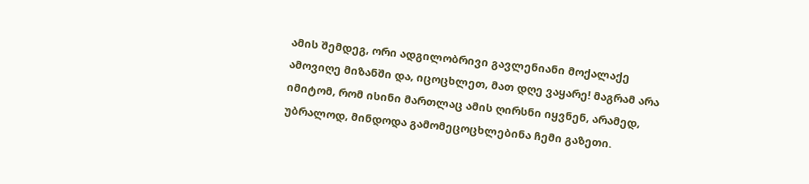ამის შემდეგ, ორი ადგილობრივი გავლენიანი მოქალაქე ამოვიღე მიზანში და, იცოცხლეთ, მათ დღე ვაყარე! მაგრამ არა იმიტომ, რომ ისინი მართლაც ამის ღირსნი იყვნენ, არამედ, უბრალოდ, მინდოდა გამომეცოცხლებინა ჩემი გაზეთი.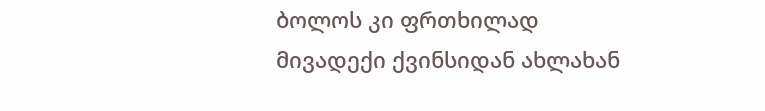ბოლოს კი ფრთხილად მივადექი ქვინსიდან ახლახან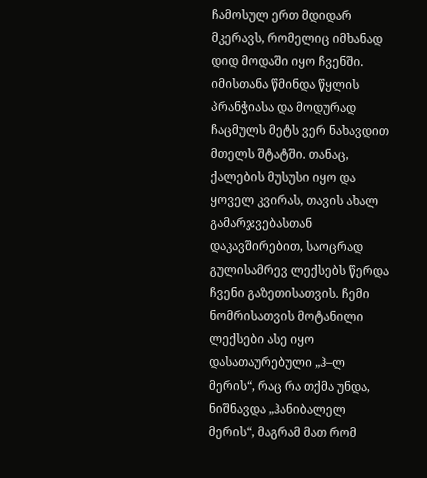ჩამოსულ ერთ მდიდარ მკერავს, რომელიც იმხანად დიდ მოდაში იყო ჩვენში. იმისთანა წმინდა წყლის პრანჭიასა და მოდურად ჩაცმულს მეტს ვერ ნახავდით მთელს შტატში. თანაც, ქალების მუსუსი იყო და ყოველ კვირას, თავის ახალ გამარჯვებასთან დაკავშირებით, საოცრად გულისამრევ ლექსებს წერდა ჩვენი გაზეთისათვის. ჩემი ნომრისათვის მოტანილი ლექსები ასე იყო დასათაურებული „ჰ–ლ მერის“, რაც რა თქმა უნდა, ნიშნავდა „ჰანიბალელ მერის“, მაგრამ მათ რომ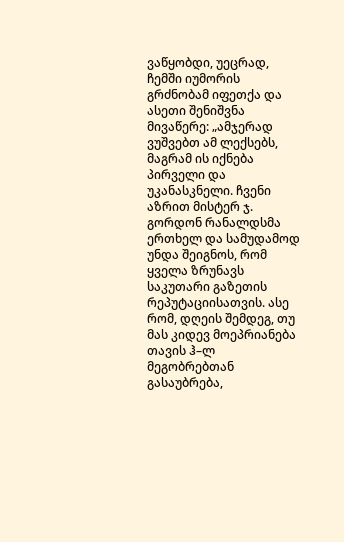ვაწყობდი, უეცრად, ჩემში იუმორის გრძნობამ იფეთქა და ასეთი შენიშვნა მივაწერე: „ამჯერად ვუშვებთ ამ ლექსებს, მაგრამ ის იქნება პირველი და უკანასკნელი. ჩვენი აზრით მისტერ ჯ. გორდონ რანალდსმა ერთხელ და სამუდამოდ უნდა შეიგნოს, რომ ყველა ზრუნავს საკუთარი გაზეთის რეპუტაციისათვის. ასე რომ, დღეის შემდეგ, თუ მას კიდევ მოეპრიანება თავის ჰ–ლ მეგობრებთან გასაუბრება,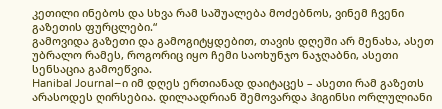კეთილი ინებოს და სხვა რამ საშუალება მოძებნოს, ვინემ ჩვენი გაზეთის ფურცლები.“
გამოვიდა გაზეთი და გამოგიტყდებით, თავის დღეში არ მენახა, ასეთ უბრალო რამეს, როგორიც იყო ჩემი საოხუნჯო ნაჯღაბნი, ასეთი სენსაცია გამოეწვია.
Hanibal Journal–ი იმ დღეს ერთიანად დაიტაცეს – ასეთი რამ გაზეთს არასოდეს ღირსებია. დილაადრიან შემოვარდა ჰიგინსი ორლულიანი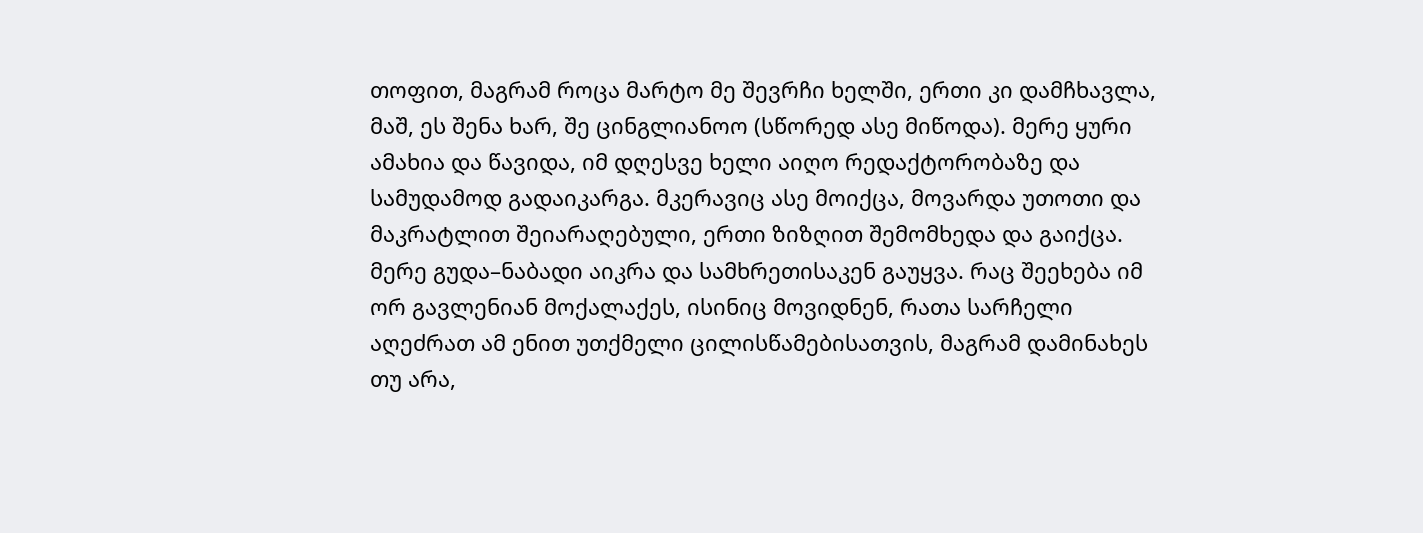თოფით, მაგრამ როცა მარტო მე შევრჩი ხელში, ერთი კი დამჩხავლა, მაშ, ეს შენა ხარ, შე ცინგლიანოო (სწორედ ასე მიწოდა). მერე ყური ამახია და წავიდა, იმ დღესვე ხელი აიღო რედაქტორობაზე და სამუდამოდ გადაიკარგა. მკერავიც ასე მოიქცა, მოვარდა უთოთი და მაკრატლით შეიარაღებული, ერთი ზიზღით შემომხედა და გაიქცა. მერე გუდა–ნაბადი აიკრა და სამხრეთისაკენ გაუყვა. რაც შეეხება იმ ორ გავლენიან მოქალაქეს, ისინიც მოვიდნენ, რათა სარჩელი აღეძრათ ამ ენით უთქმელი ცილისწამებისათვის, მაგრამ დამინახეს თუ არა,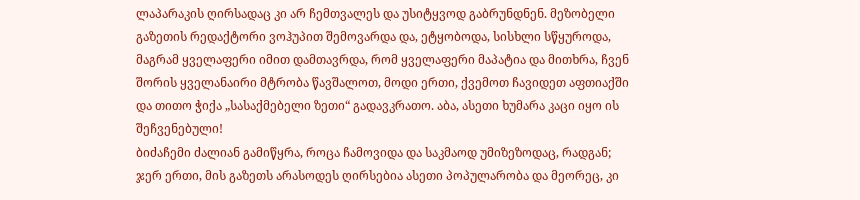ლაპარაკის ღირსადაც კი არ ჩემთვალეს და უსიტყვოდ გაბრუნდნენ. მეზობელი გაზეთის რედაქტორი ვოჰუპით შემოვარდა და, ეტყობოდა, სისხლი სწყუროდა, მაგრამ ყველაფერი იმით დამთავრდა, რომ ყველაფერი მაპატია და მითხრა, ჩვენ შორის ყველანაირი მტრობა წავშალოთ, მოდი ერთი, ქვემოთ ჩავიდეთ აფთიაქში და თითო ჭიქა „სასაქმებელი ზეთი“ გადავკრათო. აბა, ასეთი ხუმარა კაცი იყო ის შეჩვენებული!
ბიძაჩემი ძალიან გამიწყრა, როცა ჩამოვიდა და საკმაოდ უმიზეზოდაც, რადგან; ჯერ ერთი, მის გაზეთს არასოდეს ღირსებია ასეთი პოპულარობა და მეორეც, კი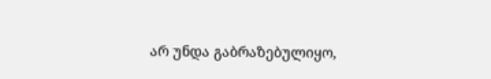არ უნდა გაბრაზებულიყო,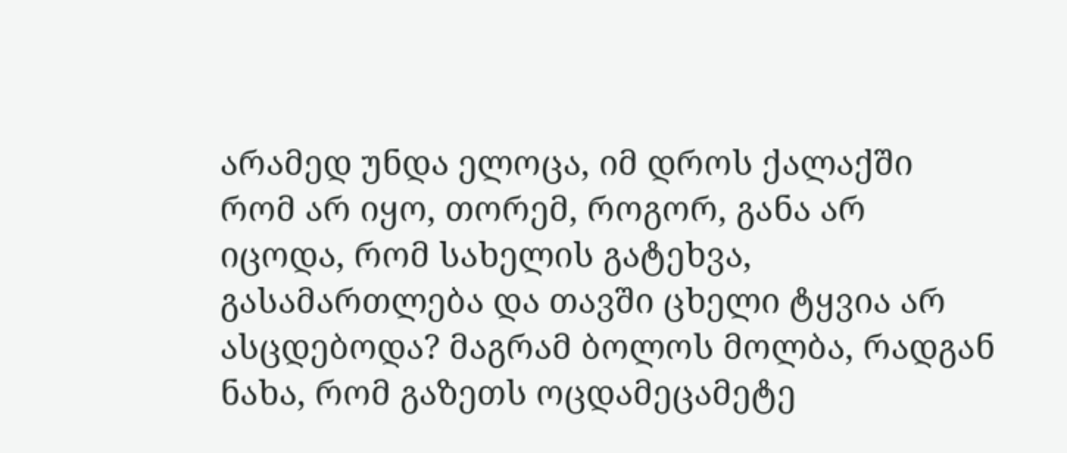არამედ უნდა ელოცა, იმ დროს ქალაქში რომ არ იყო, თორემ, როგორ, განა არ იცოდა, რომ სახელის გატეხვა, გასამართლება და თავში ცხელი ტყვია არ ასცდებოდა? მაგრამ ბოლოს მოლბა, რადგან ნახა, რომ გაზეთს ოცდამეცამეტე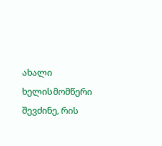ახალი ხელისმომწერი შევძინე, რის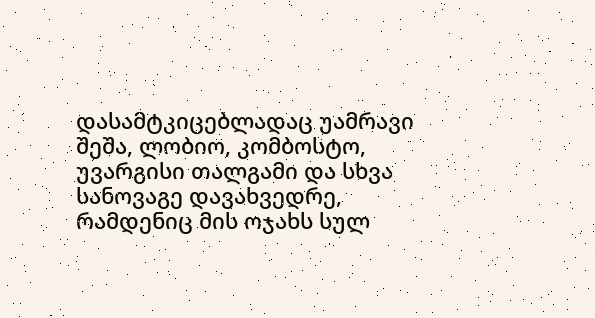დასამტკიცებლადაც უამრავი შეშა, ლობიო, კომბოსტო, უვარგისი თალგამი და სხვა სანოვაგე დავახვედრე, რამდენიც მის ოჯახს სულ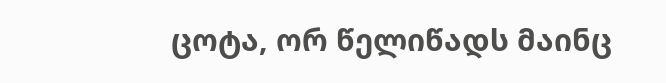ცოტა, ორ წელიწადს მაინც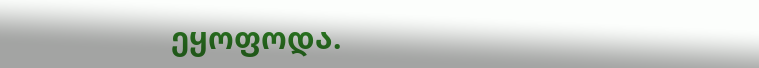ეყოფოდა.